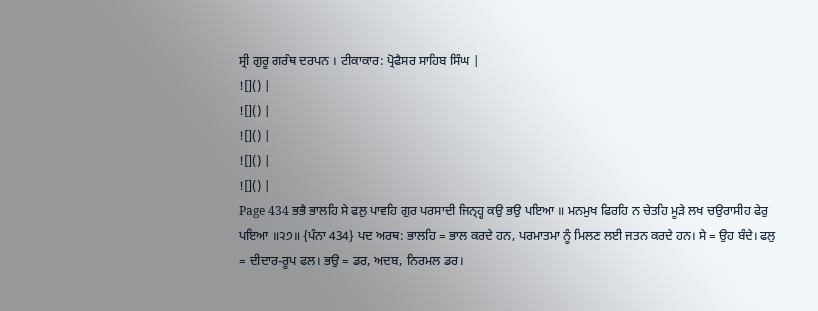ਸ੍ਰੀ ਗੁਰੂ ਗਰੰਥ ਦਰਪਨ । ਟੀਕਾਕਾਰ: ਪ੍ਰੋਫੈਸਰ ਸਾਹਿਬ ਸਿੰਘ |
![]() |
![]() |
![]() |
![]() |
![]() |
Page 434 ਭਭੈ ਭਾਲਹਿ ਸੇ ਫਲੁ ਪਾਵਹਿ ਗੁਰ ਪਰਸਾਦੀ ਜਿਨ੍ਹ੍ਹ ਕਉ ਭਉ ਪਇਆ ॥ ਮਨਮੁਖ ਫਿਰਹਿ ਨ ਚੇਤਹਿ ਮੂੜੇ ਲਖ ਚਉਰਾਸੀਹ ਫੇਰੁ ਪਇਆ ॥੨੭॥ {ਪੰਨਾ 434} ਪਦ ਅਰਥ: ਭਾਲਹਿ = ਭਾਲ ਕਰਦੇ ਹਨ, ਪਰਮਾਤਮਾ ਨੂੰ ਮਿਲਣ ਲਈ ਜਤਨ ਕਰਦੇ ਹਨ। ਸੇ = ਉਹ ਬੰਦੇ। ਫਲੁ = ਦੀਦਾਰ-ਰੂਪ ਫਲ। ਭਉ = ਡਰ, ਅਦਬ, ਨਿਰਮਲ ਡਰ।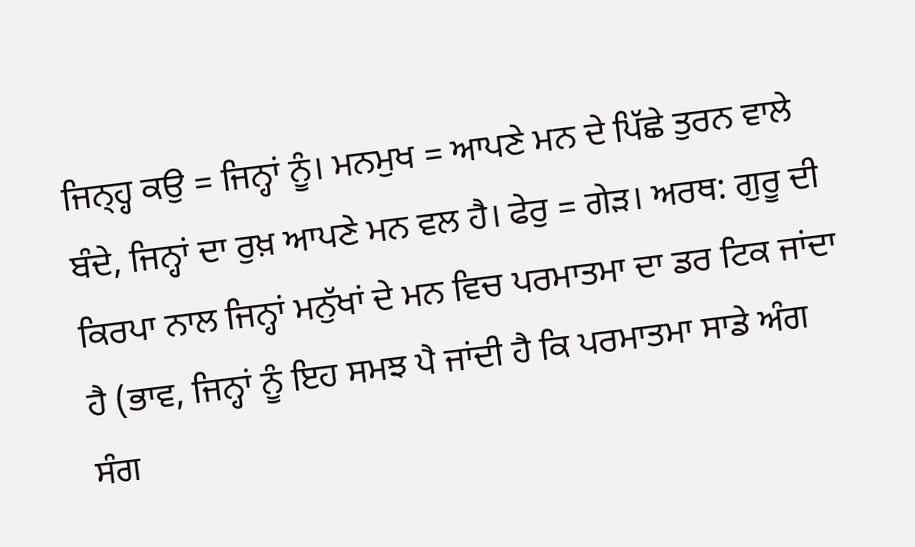ਜਿਨ੍ਹ੍ਹ ਕਉ = ਜਿਨ੍ਹਾਂ ਨੂੰ। ਮਨਮੁਖ = ਆਪਣੇ ਮਨ ਦੇ ਪਿੱਛੇ ਤੁਰਨ ਵਾਲੇ ਬੰਦੇ, ਜਿਨ੍ਹਾਂ ਦਾ ਰੁਖ਼ ਆਪਣੇ ਮਨ ਵਲ ਹੈ। ਫੇਰੁ = ਗੇੜ। ਅਰਥ: ਗੁਰੂ ਦੀ ਕਿਰਪਾ ਨਾਲ ਜਿਨ੍ਹਾਂ ਮਨੁੱਖਾਂ ਦੇ ਮਨ ਵਿਚ ਪਰਮਾਤਮਾ ਦਾ ਡਰ ਟਿਕ ਜਾਂਦਾ ਹੈ (ਭਾਵ, ਜਿਨ੍ਹਾਂ ਨੂੰ ਇਹ ਸਮਝ ਪੈ ਜਾਂਦੀ ਹੈ ਕਿ ਪਰਮਾਤਮਾ ਸਾਡੇ ਅੰਗ ਸੰਗ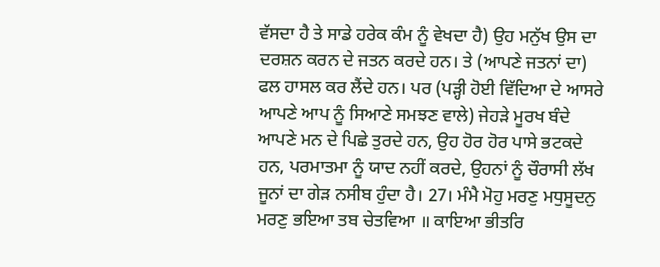ਵੱਸਦਾ ਹੈ ਤੇ ਸਾਡੇ ਹਰੇਕ ਕੰਮ ਨੂੰ ਵੇਖਦਾ ਹੈ) ਉਹ ਮਨੁੱਖ ਉਸ ਦਾ ਦਰਸ਼ਨ ਕਰਨ ਦੇ ਜਤਨ ਕਰਦੇ ਹਨ। ਤੇ (ਆਪਣੇ ਜਤਨਾਂ ਦਾ) ਫਲ ਹਾਸਲ ਕਰ ਲੈਂਦੇ ਹਨ। ਪਰ (ਪੜ੍ਹੀ ਹੋਈ ਵਿੱਦਿਆ ਦੇ ਆਸਰੇ ਆਪਣੇ ਆਪ ਨੂੰ ਸਿਆਣੇ ਸਮਝਣ ਵਾਲੇ) ਜੇਹੜੇ ਮੂਰਖ ਬੰਦੇ ਆਪਣੇ ਮਨ ਦੇ ਪਿਛੇ ਤੁਰਦੇ ਹਨ, ਉਹ ਹੋਰ ਹੋਰ ਪਾਸੇ ਭਟਕਦੇ ਹਨ, ਪਰਮਾਤਮਾ ਨੂੰ ਯਾਦ ਨਹੀਂ ਕਰਦੇ, ਉਹਨਾਂ ਨੂੰ ਚੌਰਾਸੀ ਲੱਖ ਜੂਨਾਂ ਦਾ ਗੇੜ ਨਸੀਬ ਹੁੰਦਾ ਹੈ। 27। ਮੰਮੈ ਮੋਹੁ ਮਰਣੁ ਮਧੁਸੂਦਨੁ ਮਰਣੁ ਭਇਆ ਤਬ ਚੇਤਵਿਆ ॥ ਕਾਇਆ ਭੀਤਰਿ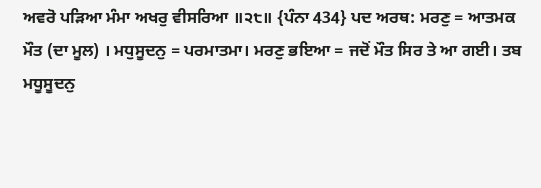ਅਵਰੋ ਪੜਿਆ ਮੰਮਾ ਅਖਰੁ ਵੀਸਰਿਆ ॥੨੮॥ {ਪੰਨਾ 434} ਪਦ ਅਰਥ: ਮਰਣੁ = ਆਤਮਕ ਮੌਤ (ਦਾ ਮੂਲ) । ਮਧੁਸੂਦਨੁ = ਪਰਮਾਤਮਾ। ਮਰਣੁ ਭਇਆ = ਜਦੋਂ ਮੌਤ ਸਿਰ ਤੇ ਆ ਗਈ। ਤਬ ਮਧੂਸੂਦਨੁ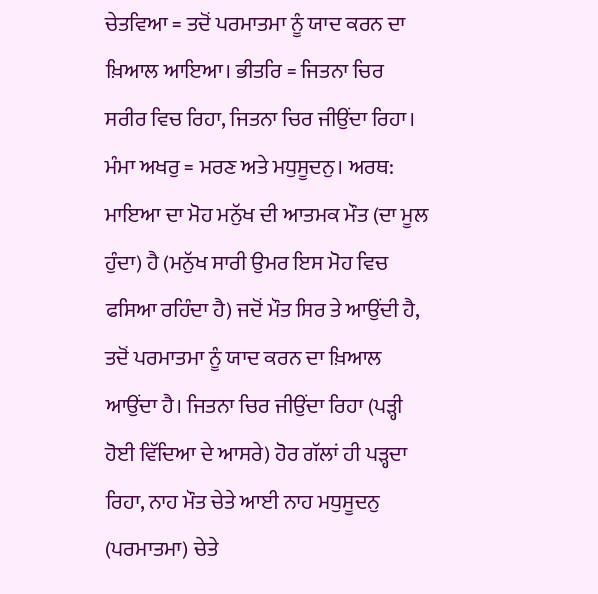ਚੇਤਵਿਆ = ਤਦੋਂ ਪਰਮਾਤਮਾ ਨੂੰ ਯਾਦ ਕਰਨ ਦਾ ਖ਼ਿਆਲ ਆਇਆ। ਭੀਤਰਿ = ਜਿਤਨਾ ਚਿਰ ਸਰੀਰ ਵਿਚ ਰਿਹਾ, ਜਿਤਨਾ ਚਿਰ ਜੀਉਂਦਾ ਰਿਹਾ। ਮੰਮਾ ਅਖਰੁ = ਮਰਣ ਅਤੇ ਮਧੁਸੂਦਨੁ। ਅਰਥ: ਮਾਇਆ ਦਾ ਮੋਹ ਮਨੁੱਖ ਦੀ ਆਤਮਕ ਮੌਤ (ਦਾ ਮੂਲ ਹੁੰਦਾ) ਹੈ (ਮਨੁੱਖ ਸਾਰੀ ਉਮਰ ਇਸ ਮੋਹ ਵਿਚ ਫਸਿਆ ਰਹਿੰਦਾ ਹੈ) ਜਦੋਂ ਮੌਤ ਸਿਰ ਤੇ ਆਉਂਦੀ ਹੈ, ਤਦੋਂ ਪਰਮਾਤਮਾ ਨੂੰ ਯਾਦ ਕਰਨ ਦਾ ਖ਼ਿਆਲ ਆਉਂਦਾ ਹੈ। ਜਿਤਨਾ ਚਿਰ ਜੀਉਂਦਾ ਰਿਹਾ (ਪੜ੍ਹੀ ਹੋਈ ਵਿੱਦਿਆ ਦੇ ਆਸਰੇ) ਹੋਰ ਗੱਲਾਂ ਹੀ ਪੜ੍ਹਦਾ ਰਿਹਾ, ਨਾਹ ਮੌਤ ਚੇਤੇ ਆਈ ਨਾਹ ਮਧੁਸੂਦਨੁ (ਪਰਮਾਤਮਾ) ਚੇਤੇ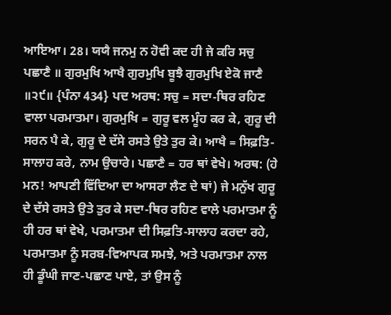ਆਇਆ। 28। ਯਯੈ ਜਨਮੁ ਨ ਹੋਵੀ ਕਦ ਹੀ ਜੇ ਕਰਿ ਸਚੁ ਪਛਾਣੈ ॥ ਗੁਰਮੁਖਿ ਆਖੈ ਗੁਰਮੁਖਿ ਬੂਝੈ ਗੁਰਮੁਖਿ ਏਕੋ ਜਾਣੈ ॥੨੯॥ {ਪੰਨਾ 434} ਪਦ ਅਰਥ: ਸਚੁ = ਸਦਾ-ਥਿਰ ਰਹਿਣ ਵਾਲਾ ਪਰਮਾਤਮਾ। ਗੁਰਮੁਖਿ = ਗੁਰੂ ਵਲ ਮੂੰਹ ਕਰ ਕੇ, ਗੁਰੂ ਦੀ ਸਰਨ ਪੈ ਕੇ, ਗੁਰੂ ਦੇ ਦੱਸੇ ਰਸਤੇ ਉਤੇ ਤੁਰ ਕੇ। ਆਖੈ = ਸਿਫ਼ਤਿ-ਸਾਲਾਹ ਕਰੇ, ਨਾਮ ਉਚਾਰੇ। ਪਛਾਣੈ = ਹਰ ਥਾਂ ਵੇਖੇ। ਅਰਥ: (ਹੇ ਮਨ! ਆਪਣੀ ਵਿੱਦਿਆ ਦਾ ਆਸਰਾ ਲੈਣ ਦੇ ਥਾਂ) ਜੇ ਮਨੁੱਖ ਗੁਰੂ ਦੇ ਦੱਸੇ ਰਸਤੇ ਉਤੇ ਤੁਰ ਕੇ ਸਦਾ-ਥਿਰ ਰਹਿਣ ਵਾਲੇ ਪਰਮਾਤਮਾ ਨੂੰ ਹੀ ਹਰ ਥਾਂ ਵੇਖੇ, ਪਰਮਾਤਮਾ ਦੀ ਸਿਫ਼ਤਿ-ਸਾਲਾਹ ਕਰਦਾ ਰਹੇ, ਪਰਮਾਤਮਾ ਨੂੰ ਸਰਬ-ਵਿਆਪਕ ਸਮਝੇ, ਅਤੇ ਪਰਮਾਤਮਾ ਨਾਲ ਹੀ ਡੂੰਘੀ ਜਾਣ-ਪਛਾਣ ਪਾਏ, ਤਾਂ ਉਸ ਨੂੰ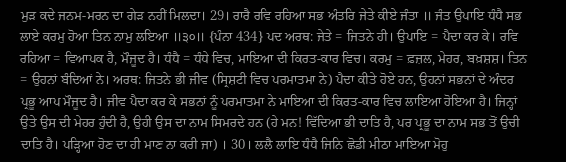ਮੁੜ ਕਦੇ ਜਨਮ-ਮਰਨ ਦਾ ਗੇੜ ਨਹੀਂ ਮਿਲਦਾ। 29। ਰਾਰੈ ਰਵਿ ਰਹਿਆ ਸਭ ਅੰਤਰਿ ਜੇਤੇ ਕੀਏ ਜੰਤਾ ॥ ਜੰਤ ਉਪਾਇ ਧੰਧੈ ਸਭ ਲਾਏ ਕਰਮੁ ਹੋਆ ਤਿਨ ਨਾਮੁ ਲਇਆ ॥੩੦॥ {ਪੰਨਾ 434} ਪਦ ਅਰਥ: ਜੇਤੇ = ਜਿਤਨੇ ਹੀ। ਉਪਾਇ = ਪੈਦਾ ਕਰ ਕੇ। ਰਵਿ ਰਹਿਆ = ਵਿਆਪਕ ਹੈ, ਮੌਜੂਦ ਹੈ। ਧੰਧੈ = ਧੰਧੇ ਵਿਚ, ਮਾਇਆ ਦੀ ਕਿਰਤ-ਕਾਰ ਵਿਚ। ਕਰਮੁ = ਫ਼ਜ਼ਲ, ਮੇਹਰ, ਬਖ਼ਸ਼ਸ਼। ਤਿਨ = ਉਹਨਾਂ ਬੰਦਿਆਂ ਨੇ। ਅਰਥ: ਜਿਤਨੇ ਭੀ ਜੀਵ (ਸ੍ਰਿਸ਼ਟੀ ਵਿਚ ਪਰਮਾਤਮਾ ਨੇ) ਪੈਦਾ ਕੀਤੇ ਹੋਏ ਹਨ, ਉਹਨਾਂ ਸਭਨਾਂ ਦੇ ਅੰਦਰ ਪ੍ਰਭੂ ਆਪ ਮੌਜੂਦ ਹੈ। ਜੀਵ ਪੈਦਾ ਕਰ ਕੇ ਸਭਨਾਂ ਨੂੰ ਪਰਮਾਤਮਾ ਨੇ ਮਾਇਆ ਦੀ ਕਿਰਤ-ਕਾਰ ਵਿਚ ਲਾਇਆ ਹੋਇਆ ਹੈ। ਜਿਨ੍ਹਾਂ ਉਤੇ ਉਸ ਦੀ ਮੇਹਰ ਹੁੰਦੀ ਹੈ, ਉਹੀ ਉਸ ਦਾ ਨਾਮ ਸਿਮਰਦੇ ਹਨ (ਹੇ ਮਨ! ਵਿੱਦਿਆ ਭੀ ਦਾਤਿ ਹੈ, ਪਰ ਪ੍ਰਭੂ ਦਾ ਨਾਮ ਸਭ ਤੋਂ ਉਚੀ ਦਾਤਿ ਹੈ। ਪੜ੍ਹਿਆ ਹੋਣ ਦਾ ਹੀ ਮਾਣ ਨਾ ਕਰੀ ਜਾ) । 30। ਲਲੈ ਲਾਇ ਧੰਧੈ ਜਿਨਿ ਛੋਡੀ ਮੀਠਾ ਮਾਇਆ ਮੋਹੁ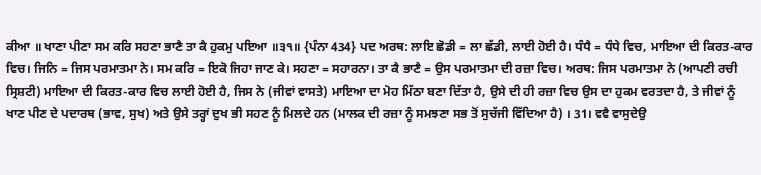ਕੀਆ ॥ ਖਾਣਾ ਪੀਣਾ ਸਮ ਕਰਿ ਸਹਣਾ ਭਾਣੈ ਤਾ ਕੈ ਹੁਕਮੁ ਪਇਆ ॥੩੧॥ {ਪੰਨਾ 434} ਪਦ ਅਰਥ: ਲਾਇ ਛੋਡੀ = ਲਾ ਛੱਡੀ, ਲਾਈ ਹੋਈ ਹੈ। ਧੰਧੈ = ਧੰਧੇ ਵਿਚ, ਮਾਇਆ ਦੀ ਕਿਰਤ-ਕਾਰ ਵਿਚ। ਜਿਨਿ = ਜਿਸ ਪਰਮਾਤਮਾ ਨੇ। ਸਮ ਕਰਿ = ਇਕੋ ਜਿਹਾ ਜਾਣ ਕੇ। ਸਹਣਾ = ਸਹਾਰਨਾ। ਤਾ ਕੈ ਭਾਣੈ = ਉਸ ਪਰਮਾਤਮਾ ਦੀ ਰਜ਼ਾ ਵਿਚ। ਅਰਥ: ਜਿਸ ਪਰਮਾਤਮਾ ਨੇ (ਆਪਣੀ ਰਚੀ ਸ੍ਰਿਸ਼ਟੀ) ਮਾਇਆ ਦੀ ਕਿਰਤ-ਕਾਰ ਵਿਚ ਲਾਈ ਹੋਈ ਹੈ, ਜਿਸ ਨੇ (ਜੀਵਾਂ ਵਾਸਤੇ) ਮਾਇਆ ਦਾ ਮੋਹ ਮਿੱਠਾ ਬਣਾ ਦਿੱਤਾ ਹੈ, ਉਸੇ ਦੀ ਹੀ ਰਜ਼ਾ ਵਿਚ ਉਸ ਦਾ ਹੁਕਮ ਵਰਤਦਾ ਹੈ, ਤੇ ਜੀਵਾਂ ਨੂੰ ਖਾਣ ਪੀਣ ਦੇ ਪਦਾਰਥ (ਭਾਵ, ਸੁਖ) ਅਤੇ ਉਸੇ ਤਰ੍ਹਾਂ ਦੁਖ ਭੀ ਸਹਣ ਨੂੰ ਮਿਲਦੇ ਹਨ (ਮਾਲਕ ਦੀ ਰਜ਼ਾ ਨੂੰ ਸਮਝਣਾ ਸਭ ਤੋਂ ਸੁਚੱਜੀ ਵਿੱਦਿਆ ਹੈ) । 31। ਵਵੈ ਵਾਸੁਦੇਉ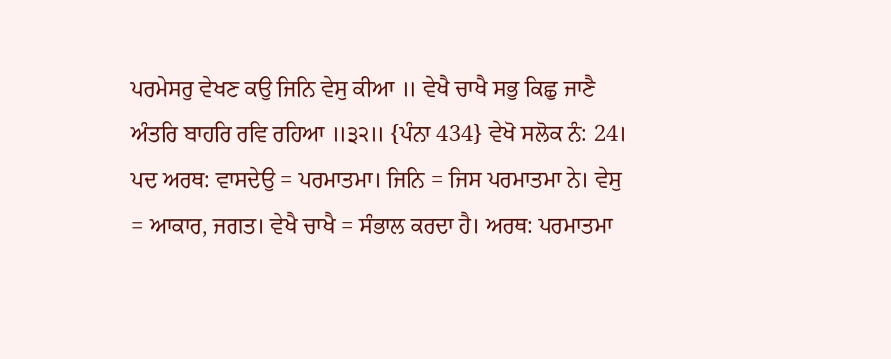ਪਰਮੇਸਰੁ ਵੇਖਣ ਕਉ ਜਿਨਿ ਵੇਸੁ ਕੀਆ ॥ ਵੇਖੈ ਚਾਖੈ ਸਭੁ ਕਿਛੁ ਜਾਣੈ ਅੰਤਰਿ ਬਾਹਰਿ ਰਵਿ ਰਹਿਆ ॥੩੨॥ {ਪੰਨਾ 434} ਵੇਖੋ ਸਲੋਕ ਨੰ: 24। ਪਦ ਅਰਥ: ਵਾਸਦੇਉ = ਪਰਮਾਤਮਾ। ਜਿਨਿ = ਜਿਸ ਪਰਮਾਤਮਾ ਨੇ। ਵੇਸੁ = ਆਕਾਰ, ਜਗਤ। ਵੇਖੈ ਚਾਖੈ = ਸੰਭਾਲ ਕਰਦਾ ਹੈ। ਅਰਥ: ਪਰਮਾਤਮਾ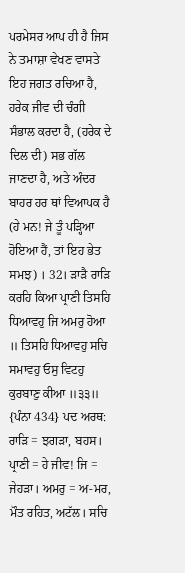ਪਰਮੇਸਰ ਆਪ ਹੀ ਹੈ ਜਿਸ ਨੇ ਤਮਾਸ਼ਾ ਵੇਖਣ ਵਾਸਤੇ ਇਹ ਜਗਤ ਰਚਿਆ ਹੈ, ਹਰੇਕ ਜੀਵ ਦੀ ਚੰਗੀ ਸੰਭਾਲ ਕਰਦਾ ਹੈ, (ਹਰੇਕ ਦੇ ਦਿਲ ਦੀ) ਸਭ ਗੱਲ ਜਾਣਦਾ ਹੈ, ਅਤੇ ਅੰਦਰ ਬਾਹਰ ਹਰ ਥਾਂ ਵਿਆਪਕ ਹੈ (ਹੇ ਮਨ! ਜੇ ਤੂੰ ਪੜ੍ਹਿਆ ਹੋਇਆ ਹੈਂ, ਤਾਂ ਇਹ ਭੇਤ ਸਮਝ) । 32। ੜਾੜੈ ਰਾੜਿ ਕਰਹਿ ਕਿਆ ਪ੍ਰਾਣੀ ਤਿਸਹਿ ਧਿਆਵਹੁ ਜਿ ਅਮਰੁ ਹੋਆ ॥ ਤਿਸਹਿ ਧਿਆਵਹੁ ਸਚਿ ਸਮਾਵਹੁ ਓਸੁ ਵਿਟਹੁ ਕੁਰਬਾਣੁ ਕੀਆ ॥੩੩॥ {ਪੰਨਾ 434} ਪਦ ਅਰਥ: ਰਾੜਿ = ਝਗੜਾ, ਬਹਸ। ਪ੍ਰਾਣੀ = ਹੇ ਜੀਵ! ਜਿ = ਜੇਹੜਾ। ਅਮਰੁ = ਅ-ਮਰ, ਮੌਤ ਰਹਿਤ, ਅਟੱਲ। ਸਚਿ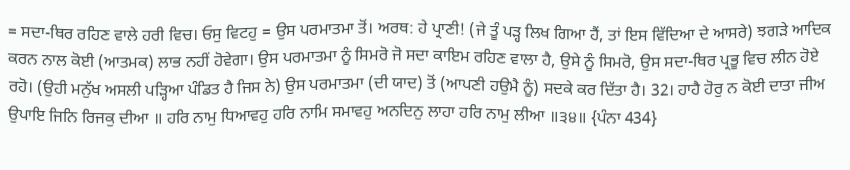= ਸਦਾ-ਥਿਰ ਰਹਿਣ ਵਾਲੇ ਹਰੀ ਵਿਚ। ਓਸੁ ਵਿਟਹੁ = ਉਸ ਪਰਮਾਤਮਾ ਤੋਂ। ਅਰਥ: ਹੇ ਪ੍ਰਾਣੀ! (ਜੇ ਤੂੰ ਪੜ੍ਹ ਲਿਖ ਗਿਆ ਹੈਂ, ਤਾਂ ਇਸ ਵਿੱਦਿਆ ਦੇ ਆਸਰੇ) ਝਗੜੇ ਆਦਿਕ ਕਰਨ ਨਾਲ ਕੋਈ (ਆਤਮਕ) ਲਾਭ ਨਹੀਂ ਹੋਵੇਗਾ। ਉਸ ਪਰਮਾਤਮਾ ਨੂੰ ਸਿਮਰੋ ਜੋ ਸਦਾ ਕਾਇਮ ਰਹਿਣ ਵਾਲਾ ਹੈ, ਉਸੇ ਨੂੰ ਸਿਮਰੋ, ਉਸ ਸਦਾ-ਥਿਰ ਪ੍ਰਭੂ ਵਿਚ ਲੀਨ ਹੋਏ ਰਹੋ। (ਉਹੀ ਮਨੁੱਖ ਅਸਲੀ ਪੜ੍ਹਿਆ ਪੰਡਿਤ ਹੈ ਜਿਸ ਨੇ) ਉਸ ਪਰਮਾਤਮਾ (ਦੀ ਯਾਦ) ਤੋਂ (ਆਪਣੀ ਹਉਮੈ ਨੂੰ) ਸਦਕੇ ਕਰ ਦਿੱਤਾ ਹੈ। 32। ਹਾਹੈ ਹੋਰੁ ਨ ਕੋਈ ਦਾਤਾ ਜੀਅ ਉਪਾਇ ਜਿਨਿ ਰਿਜਕੁ ਦੀਆ ॥ ਹਰਿ ਨਾਮੁ ਧਿਆਵਹੁ ਹਰਿ ਨਾਮਿ ਸਮਾਵਹੁ ਅਨਦਿਨੁ ਲਾਹਾ ਹਰਿ ਨਾਮੁ ਲੀਆ ॥੩੪॥ {ਪੰਨਾ 434}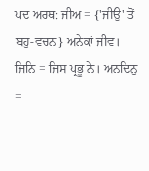ਪਦ ਅਰਥ: ਜੀਅ = {'ਜੀਉ' ਤੋਂ ਬਹੁ-ਵਚਨ} ਅਨੇਕਾਂ ਜੀਵ। ਜਿਨਿ = ਜਿਸ ਪ੍ਰਭੂ ਨੇ। ਅਨਦਿਨੁ =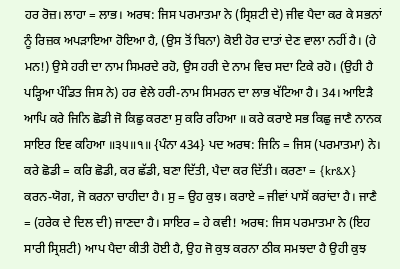ਹਰ ਰੋਜ਼। ਲਾਹਾ = ਲਾਭ। ਅਰਥ: ਜਿਸ ਪਰਮਾਤਮਾ ਨੇ (ਸ੍ਰਿਸ਼ਟੀ ਦੇ) ਜੀਵ ਪੈਦਾ ਕਰ ਕੇ ਸਭਨਾਂ ਨੂੰ ਰਿਜ਼ਕ ਅਪੜਾਇਆ ਹੋਇਆ ਹੈ, (ਉਸ ਤੋਂ ਬਿਨਾ) ਕੋਈ ਹੋਰ ਦਾਤਾਂ ਦੇਣ ਵਾਲਾ ਨਹੀਂ ਹੈ। (ਹੇ ਮਨ!) ਉਸੇ ਹਰੀ ਦਾ ਨਾਮ ਸਿਮਰਦੇ ਰਹੋ, ਉਸ ਹਰੀ ਦੇ ਨਾਮ ਵਿਚ ਸਦਾ ਟਿਕੇ ਰਹੋ। (ਉਹੀ ਹੈ ਪੜ੍ਹਿਆ ਪੰਡਿਤ ਜਿਸ ਨੇ) ਹਰ ਵੇਲੇ ਹਰੀ-ਨਾਮ ਸਿਮਰਨ ਦਾ ਲਾਭ ਖੱਟਿਆ ਹੈ। 34। ਆਇੜੈ ਆਪਿ ਕਰੇ ਜਿਨਿ ਛੋਡੀ ਜੋ ਕਿਛੁ ਕਰਣਾ ਸੁ ਕਰਿ ਰਹਿਆ ॥ ਕਰੇ ਕਰਾਏ ਸਭ ਕਿਛੁ ਜਾਣੈ ਨਾਨਕ ਸਾਇਰ ਇਵ ਕਹਿਆ ॥੩੫॥੧॥ {ਪੰਨਾ 434} ਪਦ ਅਰਥ: ਜਿਨਿ = ਜਿਸ (ਪਰਮਾਤਮਾ) ਨੇ। ਕਰੇ ਛੋਡੀ = ਕਰਿ ਛੋਡੀ, ਕਰ ਛੱਡੀ, ਬਣਾ ਦਿੱਤੀ, ਪੈਦਾ ਕਰ ਦਿੱਤੀ। ਕਰਣਾ = {kr&X} ਕਰਨ-ਯੋਗ, ਜੋ ਕਰਨਾ ਚਾਹੀਦਾ ਹੈ। ਸੁ = ਉਹ ਕੁਝ। ਕਰਾਏ = ਜੀਵਾਂ ਪਾਸੋਂ ਕਰਾਂਦਾ ਹੈ। ਜਾਣੈ = (ਹਰੇਕ ਦੇ ਦਿਲ ਦੀ) ਜਾਣਦਾ ਹੈ। ਸਾਇਰ = ਹੇ ਕਵੀ! ਅਰਥ: ਜਿਸ ਪਰਮਾਤਮਾ ਨੇ (ਇਹ ਸਾਰੀ ਸ੍ਰਿਸ਼ਟੀ) ਆਪ ਪੈਦਾ ਕੀਤੀ ਹੋਈ ਹੈ, ਉਹ ਜੋ ਕੁਝ ਕਰਨਾ ਠੀਕ ਸਮਝਦਾ ਹੈ ਉਹੀ ਕੁਝ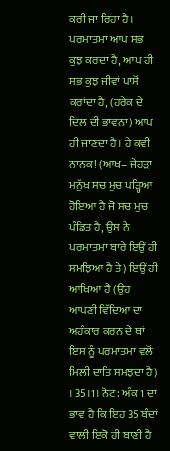ਕਰੀ ਜਾ ਰਿਹਾ ਹੈ। ਪਰਮਾਤਮਾ ਆਪ ਸਭ ਕੁਝ ਕਰਦਾ ਹੈ, ਆਪ ਹੀ ਸਭ ਕੁਝ ਜੀਵਾਂ ਪਾਸੋਂ ਕਰਾਂਦਾ ਹੈ, (ਹਰੇਕ ਦੇ ਦਿਲ ਦੀ ਭਾਵਨਾ) ਆਪ ਹੀ ਜਾਣਦਾ ਹੈ। ਹੇ ਕਵੀ ਨਾਨਕ! (ਆਖ– ਜੇਹੜਾ ਮਨੁੱਖ ਸਚ ਮੁਚ ਪੜ੍ਹਿਆ ਹੋਇਆ ਹੈ ਜੋ ਸਚ ਮੁਚ ਪੰਡਿਤ ਹੈ, ਉਸ ਨੇ ਪਰਮਾਤਮਾ ਬਾਰੇ ਇਉਂ ਹੀ ਸਮਝਿਆ ਹੈ ਤੇ) ਇਉਂ ਹੀ ਆਖਿਆ ਹੈ (ਉਹ ਆਪਣੀ ਵਿੱਦਿਆ ਦਾ ਅਹੰਕਾਰ ਕਰਨ ਦੇ ਥਾਂ ਇਸ ਨੂੰ ਪਰਮਾਤਮਾ ਵਲੋਂ ਮਿਲੀ ਦਾਤਿ ਸਮਝਦਾ ਹੈ) । 35।1। ਨੋਟ: ਅੰਕ 1 ਦਾ ਭਾਵ ਹੈ ਕਿ ਇਹ 35 ਬੰਦਾਂ ਵਾਲੀ ਇਕੋ ਹੀ ਬਾਣੀ ਹੈ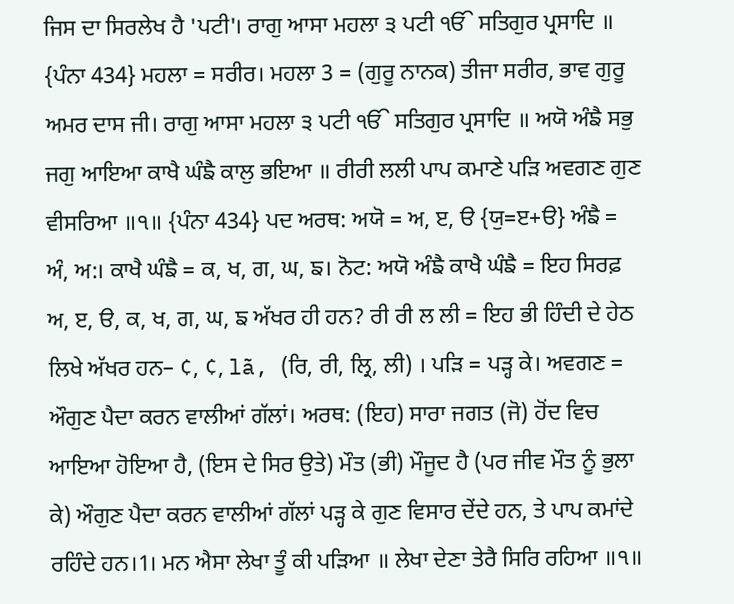ਜਿਸ ਦਾ ਸਿਰਲੇਖ ਹੈ 'ਪਟੀ'। ਰਾਗੁ ਆਸਾ ਮਹਲਾ ੩ ਪਟੀ ੴ ਸਤਿਗੁਰ ਪ੍ਰਸਾਦਿ ॥ {ਪੰਨਾ 434} ਮਹਲਾ = ਸਰੀਰ। ਮਹਲਾ 3 = (ਗੁਰੂ ਨਾਨਕ) ਤੀਜਾ ਸਰੀਰ, ਭਾਵ ਗੁਰੂ ਅਮਰ ਦਾਸ ਜੀ। ਰਾਗੁ ਆਸਾ ਮਹਲਾ ੩ ਪਟੀ ੴ ਸਤਿਗੁਰ ਪ੍ਰਸਾਦਿ ॥ ਅਯੋ ਅੰਙੈ ਸਭੁ ਜਗੁ ਆਇਆ ਕਾਖੈ ਘੰਙੈ ਕਾਲੁ ਭਇਆ ॥ ਰੀਰੀ ਲਲੀ ਪਾਪ ਕਮਾਣੇ ਪੜਿ ਅਵਗਣ ਗੁਣ ਵੀਸਰਿਆ ॥੧॥ {ਪੰਨਾ 434} ਪਦ ਅਰਥ: ਅਯੋ = ਅ, ੲ, ੳ {ਯੁ=ੲ+ੳ} ਅੰਙੈ = ਅੰ, ਅ:। ਕਾਖੈ ਘੰਙੈ = ਕ, ਖ, ਗ, ਘ, ਙ। ਨੋਟ: ਅਯੋ ਅੰਙੈ ਕਾਖੈ ਘੰਙੈ = ਇਹ ਸਿਰਫ਼ ਅ, ੲ, ੳ, ਕ, ਖ, ਗ, ਘ, ਙ ਅੱਖਰ ਹੀ ਹਨ? ਰੀ ਰੀ ਲ ਲੀ = ਇਹ ਭੀ ਹਿੰਦੀ ਦੇ ਹੇਠ ਲਿਖੇ ਅੱਖਰ ਹਨ– ¢, ¢, lã, (ਰਿ, ਰੀ, ਲ੍ਰਿ, ਲੀ) । ਪੜਿ = ਪੜ੍ਹ ਕੇ। ਅਵਗਣ = ਔਗੁਣ ਪੈਦਾ ਕਰਨ ਵਾਲੀਆਂ ਗੱਲਾਂ। ਅਰਥ: (ਇਹ) ਸਾਰਾ ਜਗਤ (ਜੋ) ਹੋਂਦ ਵਿਚ ਆਇਆ ਹੋਇਆ ਹੈ, (ਇਸ ਦੇ ਸਿਰ ਉਤੇ) ਮੌਤ (ਭੀ) ਮੌਜੂਦ ਹੈ (ਪਰ ਜੀਵ ਮੌਤ ਨੂੰ ਭੁਲਾ ਕੇ) ਔਗੁਣ ਪੈਦਾ ਕਰਨ ਵਾਲੀਆਂ ਗੱਲਾਂ ਪੜ੍ਹ ਕੇ ਗੁਣ ਵਿਸਾਰ ਦੇਂਦੇ ਹਨ, ਤੇ ਪਾਪ ਕਮਾਂਦੇ ਰਹਿੰਦੇ ਹਨ।1। ਮਨ ਐਸਾ ਲੇਖਾ ਤੂੰ ਕੀ ਪੜਿਆ ॥ ਲੇਖਾ ਦੇਣਾ ਤੇਰੈ ਸਿਰਿ ਰਹਿਆ ॥੧॥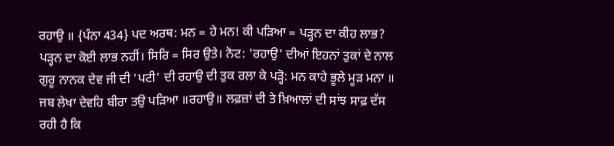ਰਹਾਉ ॥ {ਪੰਨਾ 434} ਪਦ ਅਰਥ: ਮਨ = ਹੇ ਮਨ! ਕੀ ਪੜਿਆ = ਪੜ੍ਹਨ ਦਾ ਕੀਹ ਲਾਭ? ਪੜ੍ਹਨ ਦਾ ਕੋਈ ਲਾਭ ਨਹੀਂ। ਸਿਰਿ = ਸਿਰ ਉਤੇ। ਨੋਟ: 'ਰਹਾਉ' ਦੀਆਂ ਇਹਨਾਂ ਤੁਕਾਂ ਦੇ ਨਾਲ ਗੁਰੂ ਨਾਨਕ ਦੇਵ ਜੀ ਦੀ 'ਪਟੀ' ਦੀ ਰਹਾਉ ਦੀ ਤੁਕ ਰਲਾ ਕੇ ਪੜ੍ਹੋ: ਮਨ ਕਾਹੇ ਭੂਲੇ ਮੂੜ ਮਨਾ ॥ ਜਬ ਲੇਖਾ ਦੇਵਹਿ ਬੀਰਾ ਤਉ ਪੜਿਆ ॥ਰਹਾਉ॥ ਲਫ਼ਜ਼ਾਂ ਦੀ ਤੇ ਖ਼ਿਆਲਾਂ ਦੀ ਸਾਂਝ ਸਾਫ਼ ਦੱਸ ਰਹੀ ਹੈ ਕਿ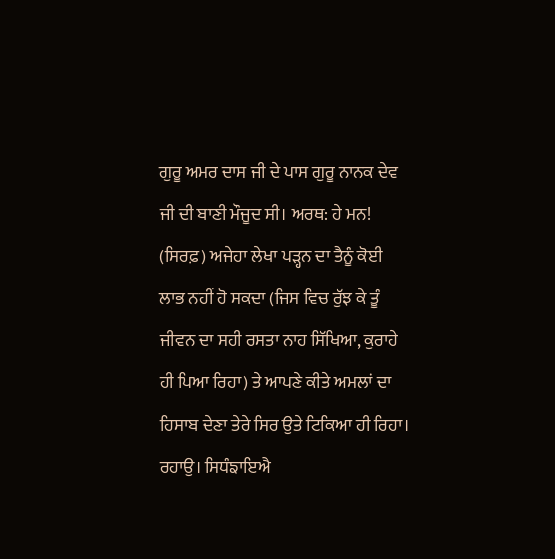ਗੁਰੂ ਅਮਰ ਦਾਸ ਜੀ ਦੇ ਪਾਸ ਗੁਰੂ ਨਾਨਕ ਦੇਵ ਜੀ ਦੀ ਬਾਣੀ ਮੌਜੂਦ ਸੀ। ਅਰਥ: ਹੇ ਮਨ! (ਸਿਰਫ਼) ਅਜੇਹਾ ਲੇਖਾ ਪੜ੍ਹਨ ਦਾ ਤੈਨੂੰ ਕੋਈ ਲਾਭ ਨਹੀਂ ਹੋ ਸਕਦਾ (ਜਿਸ ਵਿਚ ਰੁੱਝ ਕੇ ਤੂੰ ਜੀਵਨ ਦਾ ਸਹੀ ਰਸਤਾ ਨਾਹ ਸਿੱਖਿਆ, ਕੁਰਾਹੇ ਹੀ ਪਿਆ ਰਿਹਾ) ਤੇ ਆਪਣੇ ਕੀਤੇ ਅਮਲਾਂ ਦਾ ਹਿਸਾਬ ਦੇਣਾ ਤੇਰੇ ਸਿਰ ਉਤੇ ਟਿਕਿਆ ਹੀ ਰਿਹਾ। ਰਹਾਉ। ਸਿਧੰਙਾਇਐ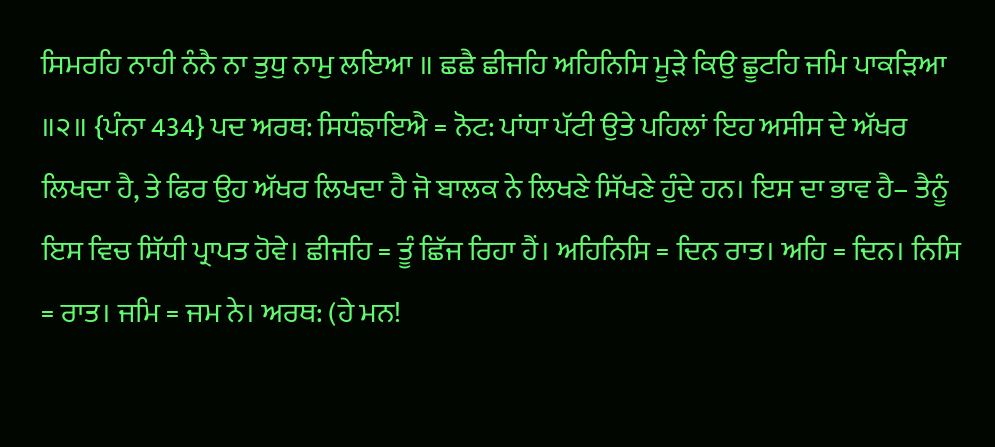ਸਿਮਰਹਿ ਨਾਹੀ ਨੰਨੈ ਨਾ ਤੁਧੁ ਨਾਮੁ ਲਇਆ ॥ ਛਛੈ ਛੀਜਹਿ ਅਹਿਨਿਸਿ ਮੂੜੇ ਕਿਉ ਛੂਟਹਿ ਜਮਿ ਪਾਕੜਿਆ ॥੨॥ {ਪੰਨਾ 434} ਪਦ ਅਰਥ: ਸਿਧੰਙਾਇਐ = ਨੋਟ: ਪਾਂਧਾ ਪੱਟੀ ਉਤੇ ਪਹਿਲਾਂ ਇਹ ਅਸੀਸ ਦੇ ਅੱਖਰ ਲਿਖਦਾ ਹੈ, ਤੇ ਫਿਰ ਉਹ ਅੱਖਰ ਲਿਖਦਾ ਹੈ ਜੋ ਬਾਲਕ ਨੇ ਲਿਖਣੇ ਸਿੱਖਣੇ ਹੁੰਦੇ ਹਨ। ਇਸ ਦਾ ਭਾਵ ਹੈ– ਤੈਨੂੰ ਇਸ ਵਿਚ ਸਿੱਧੀ ਪ੍ਰਾਪਤ ਹੋਵੇ। ਛੀਜਹਿ = ਤੂੰ ਛਿੱਜ ਰਿਹਾ ਹੈਂ। ਅਹਿਨਿਸਿ = ਦਿਨ ਰਾਤ। ਅਹਿ = ਦਿਨ। ਨਿਸਿ = ਰਾਤ। ਜਮਿ = ਜਮ ਨੇ। ਅਰਥ: (ਹੇ ਮਨ!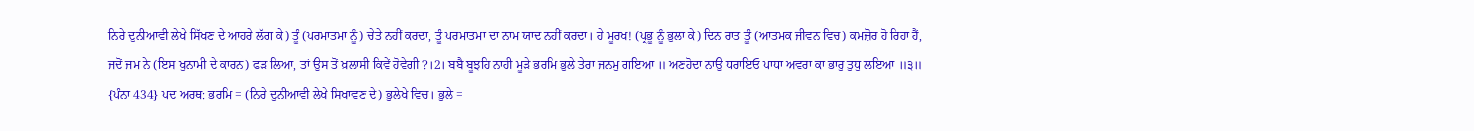ਨਿਰੇ ਦੁਨੀਆਵੀ ਲੇਖੇ ਸਿੱਖਣ ਦੇ ਆਹਰੇ ਲੱਗ ਕੇ) ਤੂੰ (ਪਰਮਾਤਮਾ ਨੂੰ) ਚੇਤੇ ਨਹੀਂ ਕਰਦਾ, ਤੂੰ ਪਰਮਾਤਮਾ ਦਾ ਨਾਮ ਯਾਦ ਨਹੀਂ ਕਰਦਾ। ਹੇ ਮੂਰਖ! (ਪ੍ਰਭੂ ਨੂੰ ਭੁਲਾ ਕੇ) ਦਿਨ ਰਾਤ ਤੂੰ (ਆਤਮਕ ਜੀਵਨ ਵਿਚ) ਕਮਜ਼ੋਰ ਹੋ ਰਿਹਾ ਹੈਂ, ਜਦੋਂ ਜਮ ਨੇ (ਇਸ ਖੁਨਾਮੀ ਦੇ ਕਾਰਨ) ਫੜ ਲਿਆ, ਤਾਂ ਉਸ ਤੋਂ ਖ਼ਲਾਸੀ ਕਿਵੇਂ ਹੋਵੇਗੀ?।2। ਬਬੈ ਬੂਝਹਿ ਨਾਹੀ ਮੂੜੇ ਭਰਮਿ ਭੁਲੇ ਤੇਰਾ ਜਨਮੁ ਗਇਆ ॥ ਅਣਹੋਦਾ ਨਾਉ ਧਰਾਇਓ ਪਾਧਾ ਅਵਰਾ ਕਾ ਭਾਰੁ ਤੁਧੁ ਲਇਆ ॥੩॥ {ਪੰਨਾ 434} ਪਦ ਅਰਥ: ਭਰਮਿ = (ਨਿਰੇ ਦੁਨੀਆਵੀ ਲੇਖੇ ਸਿਖਾਵਣ ਦੇ) ਭੁਲੇਖੇ ਵਿਚ। ਭੁਲੇ =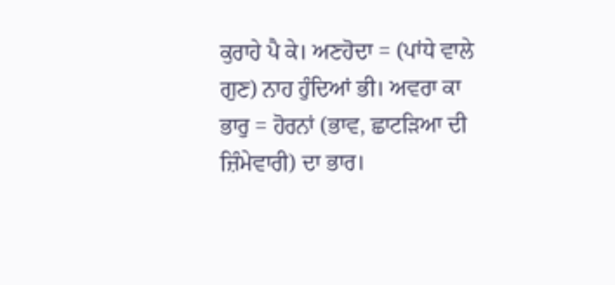ਕੁਰਾਹੇ ਪੈ ਕੇ। ਅਣਹੋਦਾ = (ਪਾਂਧੇ ਵਾਲੇ ਗੁਣ) ਨਾਹ ਹੁੰਦਿਆਂ ਭੀ। ਅਵਰਾ ਕਾ ਭਾਰੁ = ਹੋਰਨਾਂ (ਭਾਵ, ਛਾਟੜਿਆ ਦੀ ਜ਼ਿੰਮੇਵਾਰੀ) ਦਾ ਭਾਰ।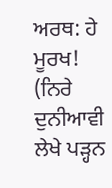ਅਰਥ: ਹੇ ਮੂਰਖ! (ਨਿਰੇ ਦੁਨੀਆਵੀ ਲੇਖੇ ਪੜ੍ਹਨ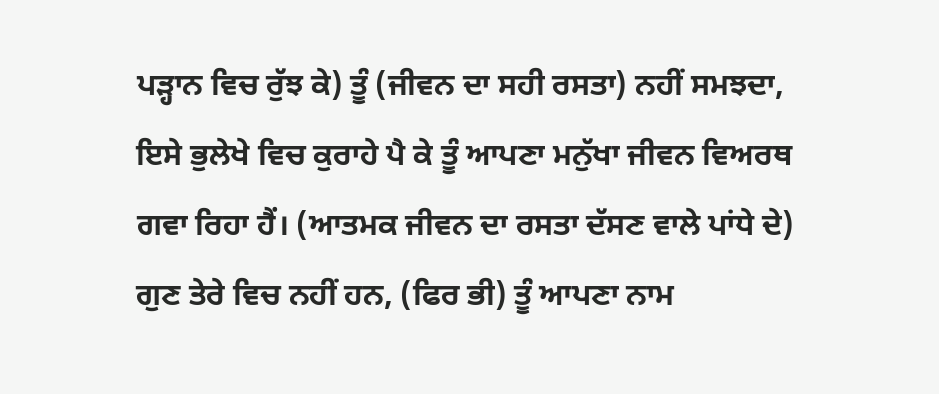ਪੜ੍ਹਾਨ ਵਿਚ ਰੁੱਝ ਕੇ) ਤੂੰ (ਜੀਵਨ ਦਾ ਸਹੀ ਰਸਤਾ) ਨਹੀਂ ਸਮਝਦਾ, ਇਸੇ ਭੁਲੇਖੇ ਵਿਚ ਕੁਰਾਹੇ ਪੈ ਕੇ ਤੂੰ ਆਪਣਾ ਮਨੁੱਖਾ ਜੀਵਨ ਵਿਅਰਥ ਗਵਾ ਰਿਹਾ ਹੈਂ। (ਆਤਮਕ ਜੀਵਨ ਦਾ ਰਸਤਾ ਦੱਸਣ ਵਾਲੇ ਪਾਂਧੇ ਦੇ) ਗੁਣ ਤੇਰੇ ਵਿਚ ਨਹੀਂ ਹਨ, (ਫਿਰ ਭੀ) ਤੂੰ ਆਪਣਾ ਨਾਮ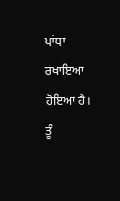ਪਾਂਧਾ ਰਖਾਇਆ ਹੋਇਆ ਹੈ। ਤੂੰ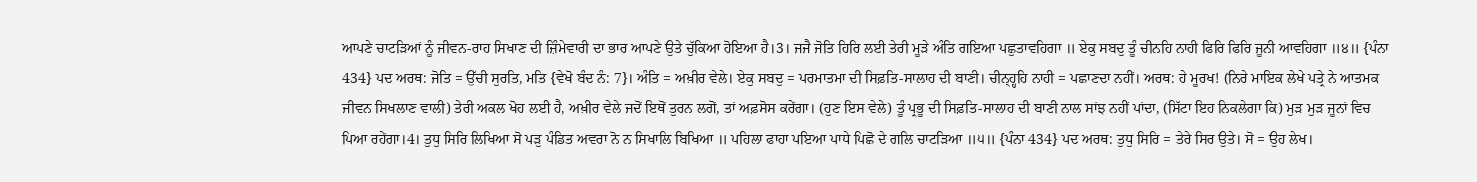ਆਪਣੇ ਚਾਟੜਿਆਂ ਨੂੰ ਜੀਵਨ-ਰਾਹ ਸਿਖਾਣ ਦੀ ਜ਼ਿੰਮੇਵਾਰੀ ਦਾ ਭਾਰ ਆਪਣੇ ਉਤੇ ਚੁੱਕਿਆ ਹੋਇਆ ਹੈ।3। ਜਜੈ ਜੋਤਿ ਹਿਰਿ ਲਈ ਤੇਰੀ ਮੂੜੇ ਅੰਤਿ ਗਇਆ ਪਛੁਤਾਵਹਿਗਾ ॥ ਏਕੁ ਸਬਦੁ ਤੂੰ ਚੀਨਹਿ ਨਾਹੀ ਫਿਰਿ ਫਿਰਿ ਜੂਨੀ ਆਵਹਿਗਾ ॥੪॥ {ਪੰਨਾ 434} ਪਦ ਅਰਥ: ਜੋਤਿ = ਉੱਚੀ ਸੁਰਤਿ, ਮਤਿ {ਵੇਖੋ ਬੰਦ ਨੰ: 7}। ਅੰਤਿ = ਅਖ਼ੀਰ ਵੇਲੇ। ਏਕੁ ਸਬਦੁ = ਪਰਮਾਤਮਾ ਦੀ ਸਿਫ਼ਤਿ-ਸਾਲਾਹ ਦੀ ਬਾਣੀ। ਚੀਨ੍ਹ੍ਹਹਿ ਨਾਹੀ = ਪਛਾਣਦਾ ਨਹੀਂ। ਅਰਥ: ਹੇ ਮੂਰਖ! (ਨਿਰੇ ਮਾਇਕ ਲੇਖੇ ਪਤ੍ਰੇ ਨੇ ਆਤਮਕ ਜੀਵਨ ਸਿਖਲਾਣ ਵਾਲੀ) ਤੇਰੀ ਅਕਲ ਖੋਹ ਲਈ ਹੈ, ਅਖ਼ੀਰ ਵੇਲੇ ਜਦੋਂ ਇਥੋਂ ਤੁਰਨ ਲਗੋਂ, ਤਾਂ ਅਫ਼ਸੋਸ ਕਰੇਂਗਾ। (ਹੁਣ ਇਸ ਵੇਲੇ) ਤੂੰ ਪ੍ਰਭੂ ਦੀ ਸਿਫ਼ਤਿ-ਸਾਲਾਹ ਦੀ ਬਾਣੀ ਨਾਲ ਸਾਂਝ ਨਹੀਂ ਪਾਂਦਾ, (ਸਿੱਟਾ ਇਹ ਨਿਕਲੇਗਾ ਕਿ) ਮੁੜ ਮੁੜ ਜੂਨਾਂ ਵਿਚ ਪਿਆ ਰਹੇਂਗਾ।4। ਤੁਧੁ ਸਿਰਿ ਲਿਖਿਆ ਸੋ ਪੜੁ ਪੰਡਿਤ ਅਵਰਾ ਨੋ ਨ ਸਿਖਾਲਿ ਬਿਖਿਆ ॥ ਪਹਿਲਾ ਫਾਹਾ ਪਇਆ ਪਾਧੇ ਪਿਛੋ ਦੇ ਗਲਿ ਚਾਟੜਿਆ ॥੫॥ {ਪੰਨਾ 434} ਪਦ ਅਰਥ: ਤੁਧੁ ਸਿਰਿ = ਤੇਰੇ ਸਿਰ ਉਤੇ। ਸੋ = ਉਹ ਲੇਖ।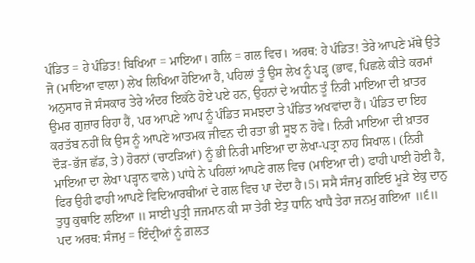ਪੰਡਿਤ = ਹੇ ਪੰਡਿਤ! ਬਿਖਿਆ = ਮਾਇਆ। ਗਲਿ = ਗਲ ਵਿਚ। ਅਰਥ: ਹੇ ਪੰਡਿਤ! ਤੇਰੇ ਆਪਣੇ ਮੱਥੇ ਉਤੇ ਜੋ (ਮਾਇਆ ਵਾਲਾ) ਲੇਖ ਲਿਖਿਆ ਹੋਇਆ ਹੈ, ਪਹਿਲਾਂ ਤੂੰ ਉਸ ਲੇਖ ਨੂੰ ਪੜ੍ਹ (ਭਾਵ, ਪਿਛਲੇ ਕੀਤੇ ਕਰਮਾਂ ਅਨੁਸਾਰ ਜੋ ਸੰਸਕਾਰ ਤੇਰੇ ਅੰਦਰ ਇਕੱਠੇ ਹੋਏ ਪਏ ਹਨ, ਉਹਨਾਂ ਦੇ ਅਧੀਨ ਤੂੰ ਨਿਰੀ ਮਾਇਆ ਦੀ ਖ਼ਾਤਰ ਉਮਰ ਗੁਜ਼ਾਰ ਰਿਹਾ ਹੈਂ, ਪਰ ਆਪਣੇ ਆਪ ਨੂੰ ਪੰਡਿਤ ਸਮਝਦਾ ਤੇ ਪੰਡਿਤ ਅਖਵਾਂਦਾ ਹੈਂ। ਪੰਡਿਤ ਦਾ ਇਹ ਕਰਤੱਬ ਨਹੀਂ ਕਿ ਉਸ ਨੂੰ ਆਪਣੇ ਆਤਮਕ ਜੀਵਨ ਦੀ ਰਤਾ ਭੀ ਸੂਝ ਨ ਹੋਵੇ। ਨਿਰੀ ਮਾਇਆ ਦੀ ਖ਼ਾਤਰ ਦੌੜ-ਭੱਜ ਛੱਡ, ਤੇ) ਹੋਰਨਾਂ (ਚਾਟੜਿਆਂ) ਨੂੰ ਭੀ ਨਿਰੀ ਮਾਇਆ ਦਾ ਲੇਖਾ-ਪਤ੍ਰਾ ਨਾਹ ਸਿਖਾਲ। (ਨਿਰੀ ਮਾਇਆ ਦਾ ਲੇਖਾ ਪੜ੍ਹਾਨ ਵਾਲੇ) ਪਾਂਧੇ ਨੇ ਪਹਿਲਾਂ ਆਪਣੇ ਗਲ ਵਿਚ (ਮਾਇਆ ਦੀ) ਫਾਹੀ ਪਾਈ ਹੋਈ ਹੈ, ਫਿਰ ਉਹੀ ਫਾਹੀ ਆਪਣੇ ਵਿਦਿਆਰਥੀਆਂ ਦੇ ਗਲ ਵਿਚ ਪਾ ਦੇਂਦਾ ਹੈ।5। ਸਸੈ ਸੰਜਮੁ ਗਇਓ ਮੂੜੇ ਏਕੁ ਦਾਨੁ ਤੁਧੁ ਕੁਥਾਇ ਲਇਆ ॥ ਸਾਈ ਪੁਤ੍ਰੀ ਜਜਮਾਨ ਕੀ ਸਾ ਤੇਰੀ ਏਤੁ ਧਾਨਿ ਖਾਧੈ ਤੇਰਾ ਜਨਮੁ ਗਇਆ ॥੬॥ ਪਦ ਅਰਥ: ਸੰਜਮੁ = ਇੰਦ੍ਰੀਆਂ ਨੂੰ ਗ਼ਲਤ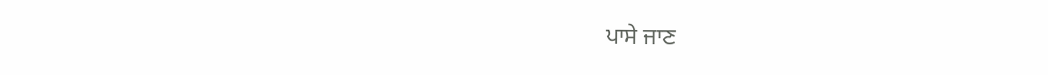ਪਾਸੇ ਜਾਣ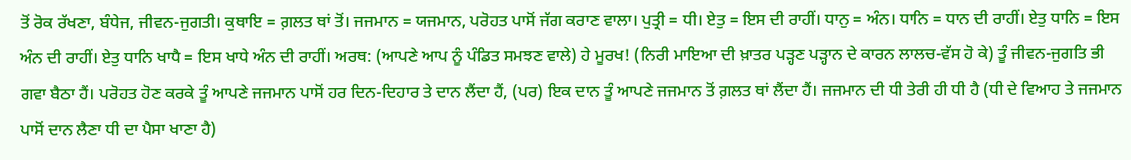ਤੋਂ ਰੋਕ ਰੱਖਣਾ, ਬੰਧੇਜ, ਜੀਵਨ-ਜੁਗਤੀ। ਕੁਥਾਇ = ਗ਼ਲਤ ਥਾਂ ਤੋਂ। ਜਜਮਾਨ = ਯਜਮਾਨ, ਪਰੋਹਤ ਪਾਸੋਂ ਜੱਗ ਕਰਾਣ ਵਾਲਾ। ਪੁਤ੍ਰੀ = ਧੀ। ਏਤੁ = ਇਸ ਦੀ ਰਾਹੀਂ। ਧਾਨੁ = ਅੰਨ। ਧਾਨਿ = ਧਾਨ ਦੀ ਰਾਹੀਂ। ਏਤੁ ਧਾਨਿ = ਇਸ ਅੰਨ ਦੀ ਰਾਹੀਂ। ਏਤੁ ਧਾਨਿ ਖਾਧੈ = ਇਸ ਖਾਧੇ ਅੰਨ ਦੀ ਰਾਹੀਂ। ਅਰਥ: (ਆਪਣੇ ਆਪ ਨੂੰ ਪੰਡਿਤ ਸਮਝਣ ਵਾਲੇ) ਹੇ ਮੂਰਖ! (ਨਿਰੀ ਮਾਇਆ ਦੀ ਖ਼ਾਤਰ ਪੜ੍ਹਣ ਪੜ੍ਹਾਨ ਦੇ ਕਾਰਨ ਲਾਲਚ-ਵੱਸ ਹੋ ਕੇ) ਤੂੰ ਜੀਵਨ-ਜੁਗਤਿ ਭੀ ਗਵਾ ਬੈਠਾ ਹੈਂ। ਪਰੋਹਤ ਹੋਣ ਕਰਕੇ ਤੂੰ ਆਪਣੇ ਜਜਮਾਨ ਪਾਸੋਂ ਹਰ ਦਿਨ-ਦਿਹਾਰ ਤੇ ਦਾਨ ਲੈਂਦਾ ਹੈਂ, (ਪਰ) ਇਕ ਦਾਨ ਤੂੰ ਆਪਣੇ ਜਜਮਾਨ ਤੋਂ ਗ਼ਲਤ ਥਾਂ ਲੈਂਦਾ ਹੈਂ। ਜਜਮਾਨ ਦੀ ਧੀ ਤੇਰੀ ਹੀ ਧੀ ਹੈ (ਧੀ ਦੇ ਵਿਆਹ ਤੇ ਜਜਮਾਨ ਪਾਸੋਂ ਦਾਨ ਲੈਣਾ ਧੀ ਦਾ ਪੈਸਾ ਖਾਣਾ ਹੈ)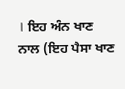। ਇਹ ਅੰਨ ਖਾਣ ਨਾਲ (ਇਹ ਪੈਸਾ ਖਾਣ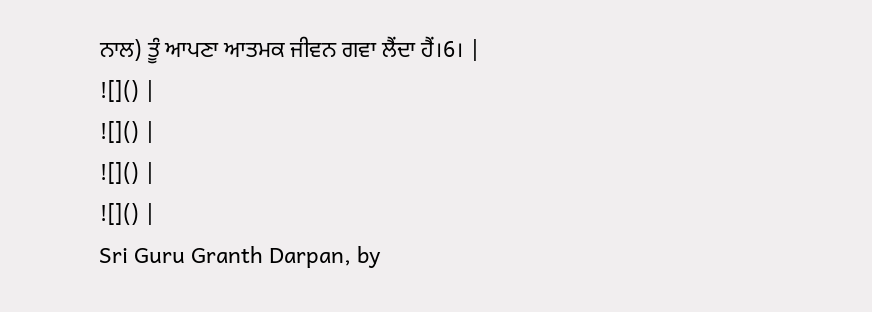ਨਾਲ) ਤੂੰ ਆਪਣਾ ਆਤਮਕ ਜੀਵਨ ਗਵਾ ਲੈਂਦਾ ਹੈਂ।6। |
![]() |
![]() |
![]() |
![]() |
Sri Guru Granth Darpan, by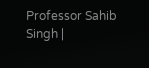Professor Sahib Singh |